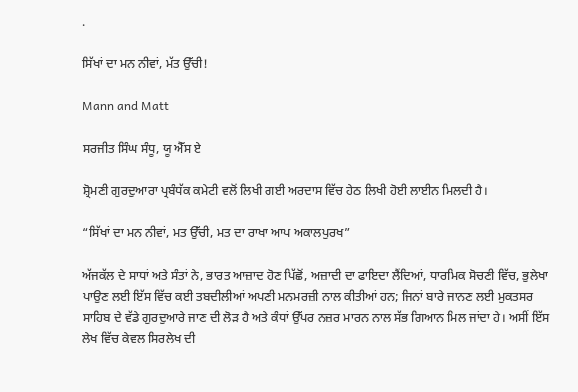.

ਸਿੱਖਾਂ ਦਾ ਮਨ ਨੀਵਾਂ, ਮੱਤ ਉੱਚੀ!

Mann and Matt

ਸਰਜੀਤ ਸਿੰਘ ਸੰਧੂ, ਯੂ ਐੱਸ ਏ

ਸ਼੍ਰੋਮਣੀ ਗੁਰਦੁਆਰਾ ਪ੍ਰਬੰਧੱਕ ਕਮੇਟੀ ਵਲੋਂ ਲਿਖੀ ਗਈ ਅਰਦਾਸ ਵਿੱਚ ਹੇਠ ਲਿਖੀ ਹੋਈ ਲਾਈਨ ਮਿਲਦੀ ਹੈ।

“ਸਿੱਖਾਂ ਦਾ ਮਨ ਨੀਵਾਂ, ਮਤ ਉੱਚੀ, ਮਤ ਦਾ ਰਾਖਾ ਆਪ ਅਕਾਲਪੁਰਖ”

ਅੱਜਕੱਲ ਦੇ ਸਾਧਾਂ ਅਤੇ ਸੰਤਾਂ ਨੇ, ਭਾਰਤ ਆਜ਼ਾਦ ਹੋਣ ਪਿੱਛੋਂ, ਅਜ਼ਾਦੀ ਦਾ ਫਾਇਦਾ ਲੈਂਦਿਆਂ, ਧਾਰਮਿਕ ਸੋਚਣੀ ਵਿੱਚ, ਭੁਲੇਖਾ ਪਾਉਣ ਲਈ ਇੱਸ ਵਿੱਚ ਕਈ ਤਬਦੀਲੀਆਂ ਅਪਣੀ ਮਨਮਰਜ਼ੀ ਨਾਲ ਕੀਤੀਆਂ ਹਨ; ਜਿਨਾਂ ਬਾਰੇ ਜਾਨਣ ਲਈ ਮੁਕਤਸਰ ਸਾਹਿਬ ਦੇ ਵੱਡੇ ਗੁਰਦੁਆਰੇ ਜਾਣ ਦੀ ਲੋੜ ਹੈ ਅਤੇ ਕੰਧਾਂ ਉੱਪਰ ਨਜ਼ਰ ਮਾਰਨ ਨਾਲ ਸੱਭ ਗਿਆਨ ਮਿਲ ਜਾਂਦਾ ਹੇ। ਅਸੀਂ ਇੱਸ ਲੇਖ ਵਿੱਚ ਕੇਵਲ ਸਿਰਲੇਖ ਦੀ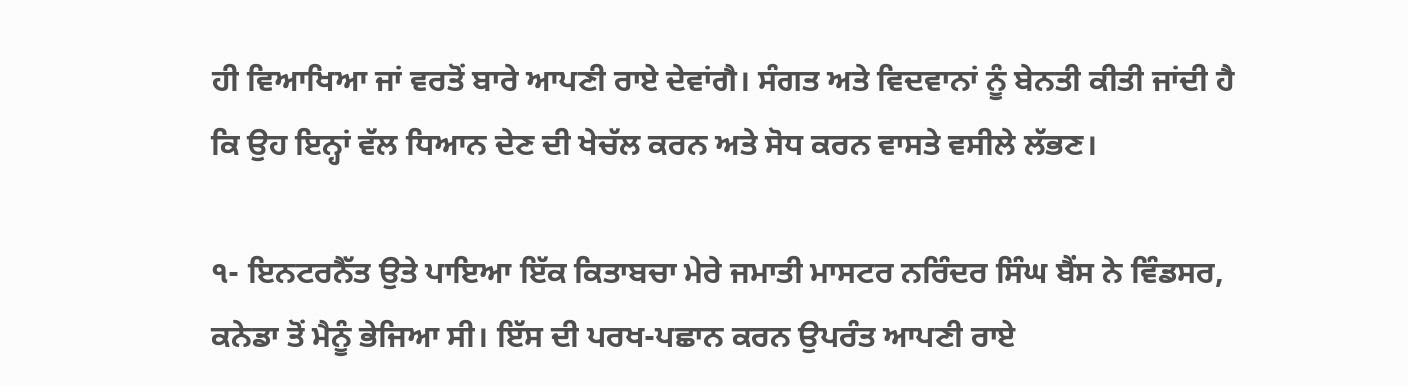ਹੀ ਵਿਆਖਿਆ ਜਾਂ ਵਰਤੋਂ ਬਾਰੇ ਆਪਣੀ ਰਾਏ ਦੇਵਾਂਗੈ। ਸੰਗਤ ਅਤੇ ਵਿਦਵਾਨਾਂ ਨੂੰ ਬੇਨਤੀ ਕੀਤੀ ਜਾਂਦੀ ਹੈ ਕਿ ਉਹ ਇਨ੍ਹਾਂ ਵੱਲ ਧਿਆਨ ਦੇਣ ਦੀ ਖੇਚੱਲ ਕਰਨ ਅਤੇ ਸੋਧ ਕਰਨ ਵਾਸਤੇ ਵਸੀਲੇ ਲੱਭਣ।

੧- ਇਨਟਰਨੈੱਤ ਉਤੇ ਪਾਇਆ ਇੱਕ ਕਿਤਾਬਚਾ ਮੇਰੇ ਜਮਾਤੀ ਮਾਸਟਰ ਨਰਿੰਦਰ ਸਿੰਘ ਬੈਂਸ ਨੇ ਵਿੰਡਸਰ, ਕਨੇਡਾ ਤੋਂ ਮੈਨੂੰ ਭੇਜਿਆ ਸੀ। ਇੱਸ ਦੀ ਪਰਖ-ਪਛਾਨ ਕਰਨ ਉਪਰੰਤ ਆਪਣੀ ਰਾਏ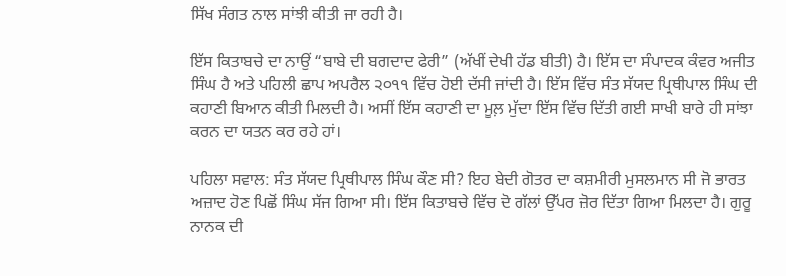ਸਿੱਖ ਸੰਗਤ ਨਾਲ ਸਾਂਝੀ ਕੀਤੀ ਜਾ ਰਹੀ ਹੈ।

ਇੱਸ ਕਿਤਾਬਚੇ ਦਾ ਨਾਉਂ “ਬਾਬੇ ਦੀ ਬਗਦਾਦ ਫੇਰੀ” (ਅੱਖੀਂ ਦੇਖੀ ਹੱਡ ਬੀਤੀ) ਹੈ। ਇੱਸ ਦਾ ਸੰਪਾਦਕ ਕੰਵਰ ਅਜੀਤ ਸਿੰਘ ਹੈ ਅਤੇ ਪਹਿਲੀ ਛਾਪ ਅਪਰੈਲ ੨੦੧੧ ਵਿੱਚ ਹੋਈ ਦੱਸੀ ਜਾਂਦੀ ਹੈ। ਇੱਸ ਵਿੱਚ ਸੰਤ ਸੱਯਦ ਪ੍ਰਿਥੀਪਾਲ ਸਿੰਘ ਦੀ ਕਹਾਣੀ ਬਿਆਨ ਕੀਤੀ ਮਿਲਦੀ ਹੈ। ਅਸੀਂ ਇੱਸ ਕਹਾਣੀ ਦਾ ਮੂਲ਼ ਮੁੱਦਾ ਇੱਸ ਵਿੱਚ ਦਿੱਤੀ ਗਈ ਸਾਖੀ ਬਾਰੇ ਹੀ ਸਾਂਝਾ ਕਰਨ ਦਾ ਯਤਨ ਕਰ ਰਹੇ ਹਾਂ।

ਪਹਿਲਾ ਸਵਾਲ: ਸੰਤ ਸੱਯਦ ਪ੍ਰਿਥੀਪਾਲ ਸਿੰਘ ਕੌਣ ਸੀ? ਇਹ ਬੇਦੀ ਗੋਤਰ ਦਾ ਕਸ਼ਮੀਰੀ ਮੁਸਲਮਾਨ ਸੀ ਜੋ ਭਾਰਤ ਅਜ਼ਾਦ ਹੋਣ ਪਿਛੋਂ ਸਿੰਘ ਸੱਜ ਗਿਆ ਸੀ। ਇੱਸ ਕਿਤਾਬਚੇ ਵਿੱਚ ਦੋ ਗੱਲਾਂ ਉੱਪਰ ਜ਼ੋਰ ਦਿੱਤਾ ਗਿਆ ਮਿਲਦਾ ਹੈ। ਗੁਰੂ ਨਾਨਕ ਦੀ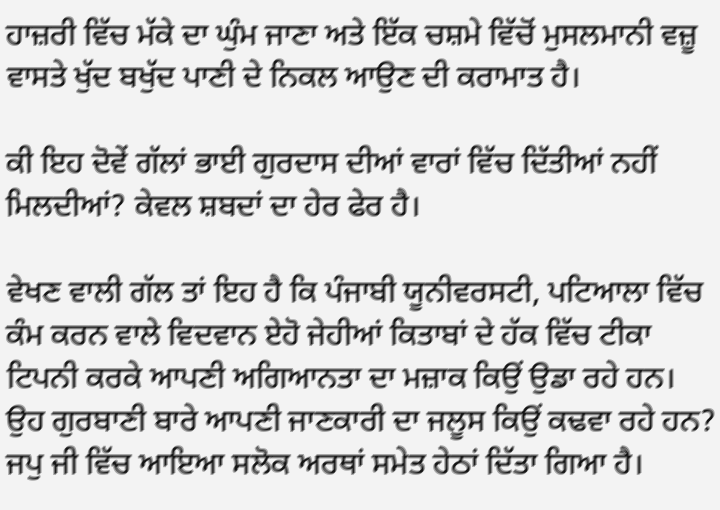ਹਾਜ਼ਰੀ ਵਿੱਚ ਮੱਕੇ ਦਾ ਘੁੰਮ ਜਾਣਾ ਅਤੇ ਇੱਕ ਚਸ਼ਮੇ ਵਿੱਚੋਂ ਮੁਸਲਮਾਨੀ ਵਜ਼ੂ ਵਾਸਤੇ ਖੁੱਦ ਬਖੁੱਦ ਪਾਣੀ ਦੇ ਨਿਕਲ ਆਉਣ ਦੀ ਕਰਾਮਾਤ ਹੈ।

ਕੀ ਇਹ ਦੋਵੇਂ ਗੱਲਾਂ ਭਾਈ ਗੁਰਦਾਸ ਦੀਆਂ ਵਾਰਾਂ ਵਿੱਚ ਦਿੱਤੀਆਂ ਨਹੀਂ ਮਿਲਦੀਆਂ? ਕੇਵਲ ਸ਼ਬਦਾਂ ਦਾ ਹੇਰ ਫੇਰ ਹੈ।

ਵੇਖਣ ਵਾਲੀ ਗੱਲ ਤਾਂ ਇਹ ਹੈ ਕਿ ਪੰਜਾਬੀ ਯੂਨੀਵਰਸਟੀ, ਪਟਿਆਲਾ ਵਿੱਚ ਕੰਮ ਕਰਨ ਵਾਲੇ ਵਿਦਵਾਨ ਏਹੋ ਜੇਹੀਆਂ ਕਿਤਾਬਾਂ ਦੇ ਹੱਕ ਵਿੱਚ ਟੀਕਾ ਟਿਪਨੀ ਕਰਕੇ ਆਪਣੀ ਅਗਿਆਨਤਾ ਦਾ ਮਜ਼ਾਕ ਕਿਉਂ ਉਡਾ ਰਹੇ ਹਨ। ਉਹ ਗੁਰਬਾਣੀ ਬਾਰੇ ਆਪਣੀ ਜਾਣਕਾਰੀ ਦਾ ਜਲੂਸ ਕਿਉਂ ਕਢਵਾ ਰਹੇ ਹਨ? ਜਪੁ ਜੀ ਵਿੱਚ ਆਇਆ ਸਲੋਕ ਅਰਥਾਂ ਸਮੇਤ ਹੇਠਾਂ ਦਿੱਤਾ ਗਿਆ ਹੈ।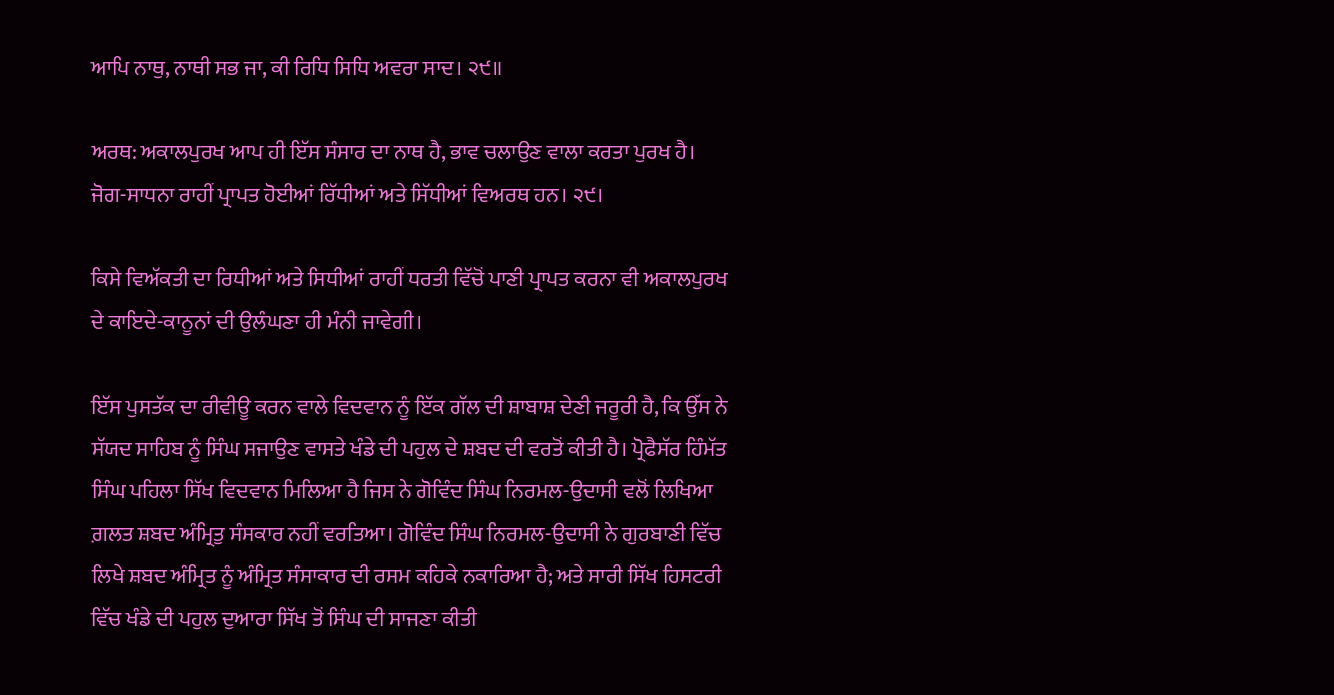ਆਪਿ ਨਾਥੁ, ਨਾਥੀ ਸਭ ਜਾ, ਕੀ ਰਿਧਿ ਸਿਧਿ ਅਵਰਾ ਸਾਦ। ੨੯॥

ਅਰਥ: ਅਕਾਲਪੁਰਖ ਆਪ ਹੀ ਇੱਸ ਸੰਸਾਰ ਦਾ ਨਾਥ ਹੈ, ਭਾਵ ਚਲਾਉਣ ਵਾਲਾ ਕਰਤਾ ਪੁਰਖ ਹੈ। ਜੋਗ-ਸਾਧਨਾ ਰਾਹੀਂ ਪ੍ਰਾਪਤ ਹੋਈਆਂ ਰਿੱਧੀਆਂ ਅਤੇ ਸਿੱਧੀਆਂ ਵਿਅਰਥ ਹਨ। ੨੯।

ਕਿਸੇ ਵਿਅੱਕਤੀ ਦਾ ਰਿਧੀਆਂ ਅਤੇ ਸਿਧੀਆਂ ਰਾਹੀਂ ਧਰਤੀ ਵਿੱਚੋਂ ਪਾਣੀ ਪ੍ਰਾਪਤ ਕਰਨਾ ਵੀ ਅਕਾਲਪੁਰਖ ਦੇ ਕਾਇਦੇ-ਕਾਨੂਨਾਂ ਦੀ ਉਲੰਘਣਾ ਹੀ ਮੰਨੀ ਜਾਵੇਗੀ।

ਇੱਸ ਪੁਸਤੱਕ ਦਾ ਰੀਵੀਊ ਕਰਨ ਵਾਲੇ ਵਿਦਵਾਨ ਨੂੰ ਇੱਕ ਗੱਲ ਦੀ ਸ਼ਾਬਾਸ਼ ਦੇਣੀ ਜਰੂਰੀ ਹੈ, ਕਿ ਉੱਸ ਨੇ ਸੱਯਦ ਸਾਹਿਬ ਨੂੰ ਸਿੰਘ ਸਜਾਉਣ ਵਾਸਤੇ ਖੰਡੇ ਦੀ ਪਹੁਲ ਦੇ ਸ਼ਬਦ ਦੀ ਵਰਤੋਂ ਕੀਤੀ ਹੈ। ਪ੍ਰੋਫੈਸੱਰ ਹਿੰਮੱਤ ਸਿੰਘ ਪਹਿਲਾ ਸਿੱਖ ਵਿਦਵਾਨ ਮਿਲਿਆ ਹੈ ਜਿਸ ਨੇ ਗੋਵਿੰਦ ਸਿੰਘ ਨਿਰਮਲ-ਉਦਾਸੀ ਵਲੋਂ ਲਿਖਿਆ ਗ਼ਲਤ ਸ਼ਬਦ ਅੰਮ੍ਰਿਤੁ ਸੰਸਕਾਰ ਨਹੀਂ ਵਰਤਿਆ। ਗੋਵਿੰਦ ਸਿੰਘ ਨਿਰਮਲ-ਉਦਾਸੀ ਨੇ ਗੁਰਬਾਣੀ ਵਿੱਚ ਲਿਖੇ ਸ਼ਬਦ ਅੰਮ੍ਰਿਤ ਨੂੰ ਅੰਮ੍ਰਿਤ ਸੰਸਾਕਾਰ ਦੀ ਰਸਮ ਕਹਿਕੇ ਨਕਾਰਿਆ ਹੈ; ਅਤੇ ਸਾਰੀ ਸਿੱਖ ਹਿਸਟਰੀ ਵਿੱਚ ਖੰਡੇ ਦੀ ਪਹੁਲ ਦੁਆਰਾ ਸਿੱਖ ਤੋਂ ਸਿੰਘ ਦੀ ਸਾਜਣਾ ਕੀਤੀ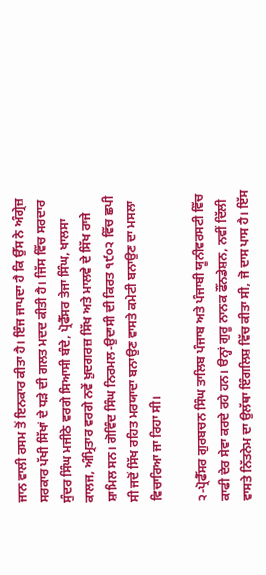ਜਾਨ ਵਾਲੀ ਰਸਮ ਤੋਂ ਇਨਕਾਰ ਕੀਤਾ ਹੈ। ਇੰਜ ਜਾਪਦਾ ਹੈ ਕਿ ਉੱਸ ਨੇ ਅੰਗ੍ਰੇਜ਼ ਸਰਕਾਰ ਪੱਖੀ ਸਿੱਖਾਂ ਦੇ ਧੜੇ ਦੀ ਗਲਤ ਮਦਦ ਕੀਤੀ ਹੈ। ਜਿੱਸ ਵਿੱਚ ਸਰਦਾਰ ਸੁੰਦਰ ਸਿੰਘ ਮਜੀਠੇ ਵਰਗੇ ਸਿਆਸੀ ਬੰਦੇ, ਪ੍ਰੋਫੈੱਸਰ ਤੇਜਾ ਸਿੰਘ, ਖਾਲਸਾ ਕਾਲਜ, ਅੰਮ੍ਰਿਤਾਰ ਵਰਗੇ ਨਵੇਂ ਖ਼ੁਦਗਰਜ਼ ਸਿੱਖ ਅਤੇ ਮਾਲਵੇ ਦੇ ਸਿੱਖ ਰਾਜੇ ਸ਼ਾਮਿਲ ਸਨ। ਗੋਵਿੰਦ ਸਿੰਘ ਨਿਰਮਲ-ਉਦਾਸੀ ਦੀ ਕਿਰਤ ੧੯੦੨ ਵਿੱਚ ਛਪੀ ਸੀ ਜਦੋਂ ਸਿੱਖ ਰਹਿਤ ਮਰਯਾਦਾ ਬਨਾਉਣ ਵਾਸਤੇ ਕਮੇਟੀ ਬਨਾਉਣ ਦਾ ਮਸਲਾ ਵਿਚਾਰਿਆ ਜਾ ਰਿਹਾ ਸੀ।

੨-ਪ੍ਰੋਫੈੱਸਰ ਗੁਰਬਚਨ ਸਿੰਘ ਤਾਲਿਬ ਪੰਜਾਬ ਅਤੇ ਪੰਜਾਬੀ ਯੂਨੀਵਰਸਟੀ ਵਿੱਚ ਕਾਫੀ ਦੇਰ ਸੇਵਾ ਕਰਦੇ ਰਹੇ ਹਨ। ੳਨ੍ਹਾਂ ਗੁਰੂ ਨਾਨਕ ਫੌਂਨਡੇਸ਼ਨ, ਨਵੀਂ ਦਿੱਲੀ ਵਾਸਤੇ ਨਿੱਤਨੇਮ ਦਾ ਉਲੱਥਾ ਇੰਗਲਿਸ਼ ਵਿੱਚ ਕੀਤਾ ਸੀ, ਜੋ ਦਾਸ ਪਾਸ ਹੈ। ਇੱਸ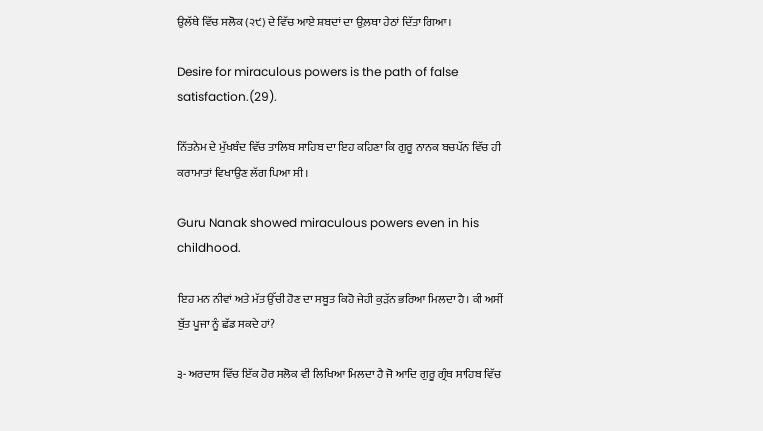ਉਲੱਥੇ ਵਿੱਚ ਸਲੋਕ (੨੯) ਦੇ ਵਿੱਚ ਆਏ ਸ਼ਬਦਾਂ ਦਾ ਉਲ਼ਥਾ ਹੇਠਾਂ ਦਿੱਤਾ ਗਿਆ।

Desire for miraculous powers is the path of false satisfaction.(29).

ਨਿੱਤਨੇਮ ਦੇ ਮੁੱਖਬੰਦ ਵਿੱਚ ਤਾਲਿਬ ਸਾਹਿਬ ਦਾ ਇਹ ਕਹਿਣਾ ਕਿ ਗੁਰੂ ਨਾਨਕ ਬਚਪੱਨ ਵਿੱਚ ਹੀ ਕਰਾਮਾਤਾਂ ਵਿਖਾਉਣ ਲੱਗ ਪਿਆ ਸੀ।

Guru Nanak showed miraculous powers even in his childhood.

ਇਹ ਮਨ ਨੀਵਾਂ ਅਤੇ ਮੱਤ ਉੱਚੀ ਹੋਣ ਦਾ ਸਬੂਤ ਕਿਹੋ ਜੇਹੀ ਕੁੜੱਨ ਭਰਿਆ ਮਿਲਦਾ ਹੈ। ਕੀ ਅਸੀਂ ਬੁੱਤ ਪੂਜਾ ਨੂੰ ਛੱਡ ਸਕਦੇ ਹਾਂ?

੩- ਅਰਦਾਸ ਵਿੱਚ ਇੱਕ ਹੋਰ ਸਲੋਕ ਵੀ ਲਿਖਿਆ ਮਿਲਦਾ ਹੈ ਜੋ ਆਦਿ ਗੁਰੂ ਗ੍ਰੰਥ ਸਾਹਿਬ ਵਿੱਚ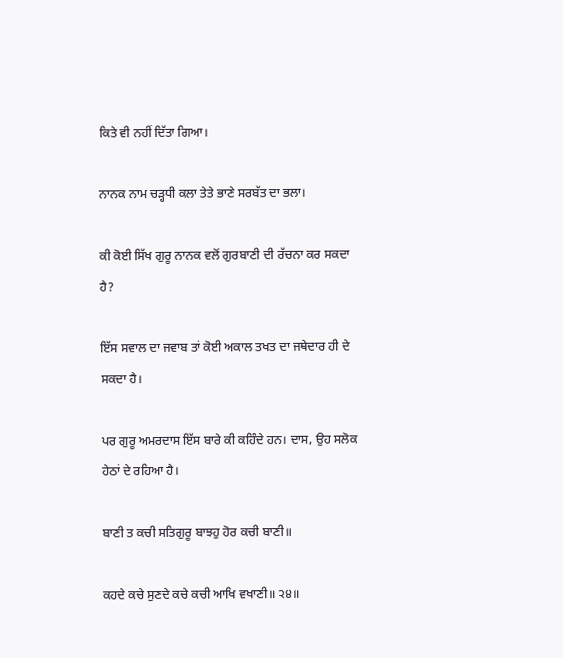ਕਿਤੇ ਵੀ ਨਹੀਂ ਦਿੱਤਾ ਗਿਆ।

ਨਾਨਕ ਨਾਮ ਚੜ੍ਹਧੀ ਕਲਾ ਤੇਤੇ ਭਾਣੇ ਸਰਬੱਤ ਦਾ ਭਲਾ।

ਕੀ ਕੋਈ ਸਿੱਖ ਗੁਰੂ ਨਾਨਕ ਵਲੋਂ ਗੁਰਬਾਣੀ ਦੀ ਰੱਚਨਾ ਕਰ ਸਕਦਾ ਹੈ?

ਇੱਸ ਸਵਾਲ ਦਾ ਜਵਾਬ ਤਾਂ ਕੋਈ ਅਕਾਲ ਤਖਤ ਦਾ ਜਥੇਦਾਰ ਹੀ ਦੇ ਸਕਦਾ ਹੈ।

ਪਰ ਗੁਰੂ ਅਮਰਦਾਸ ਇੱਸ ਬਾਰੇ ਕੀ ਕਹਿੰਦੇ ਹਨ। ਦਾਸ, ਉਹ ਸਲੋਕ ਹੇਠਾਂ ਦੇ ਰਹਿਆ ਹੈ।

ਬਾਣੀ ਤ ਕਚੀ ਸਤਿਗੁਰੂ ਬਾਝਹੁ ਹੋਰ ਕਚੀ ਬਾਣੀ॥

ਕਹਦੇ ਕਚੇ ਸੁਣਦੇ ਕਚੇ ਕਚੀ ਆਖਿ ਵਖਾਣੀ॥ ੨੪॥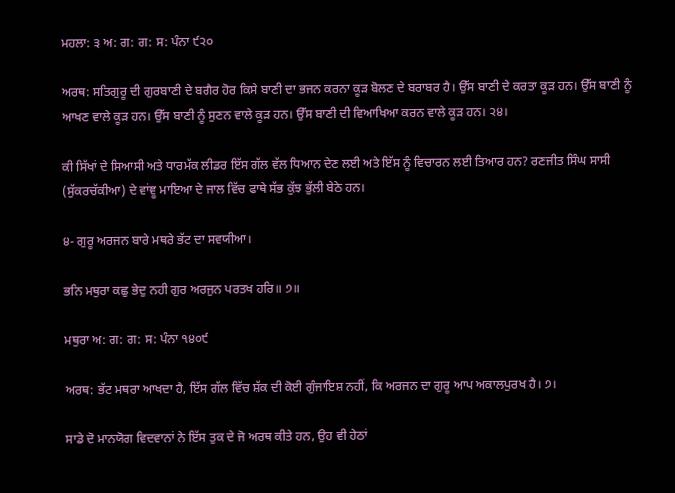ਮਹਲਾ: ੩ ਅ: ਗ: ਗ: ਸ: ਪੰਨਾ ੯੨੦

ਅਰਥ: ਸਤਿਗੁਰੂ ਦੀ ਗੁਰਬਾਣੀ ਦੇ ਬਗੈਰ ਹੋਰ ਕਿਸੇ ਬਾਣੀ ਦਾ ਭਜਨ ਕਰਨਾ ਕੂੜ ਬੋਲਣ ਦੇ ਬਰਾਬਰ ਹੈ। ਉੱਸ ਬਾਣੀ ਦੇ ਕਰਤਾ ਕੂੜ ਹਨ। ਉੱਸ ਬਾਣੀ ਨੂੰ ਆਖਣ ਵਾਲੇ ਕੂੜ ਹਨ। ਉੱਸ ਬਾਣੀ ਨੂੰ ਸੁਣਨ ਵਾਲੇ ਕੂੜ ਹਨ। ਉੱਸ ਬਾਣੀ ਦੀ ਵਿਆਖਿਆ ਕਰਨ ਵਾਲੇ ਕੂੜ ਹਨ। ੨੪।

ਕੀ ਸਿੱਖਾਂ ਦੇ ਸਿਆਸੀ ਅਤੇ ਧਾਰਮੱਕ ਲੀਡਰ ਇੱਸ ਗੱਲ ਵੱਲ ਧਿਆਨ ਦੇਣ ਲਈ ਅਤੇ ਇੱਸ ਨੂੰ ਵਿਚਾਰਨ ਲਈ ਤਿਆਰ ਹਨ? ਰਣਜੀਤ ਸਿੰਘ ਸਾਸੀ (ਸੁੱਕਰਚੱਕੀਆ) ਦੇ ਵਾਂਞੂ ਮਾਇਆ ਦੇ ਜਾਲ ਵਿੱਚ ਫਾਥੇ ਸੱਭ ਕੁੱਝ ਭੁੱਲੀ ਬੇਠੇ ਹਨ।

੪- ਗੁਰੂ ਅਰਜਨ ਬਾਰੇ ਮਥਰੇ ਭੱਟ ਦਾ ਸਵਯੀਆ।

ਭਨਿ ਮਥੁਰਾ ਕਛੁ ਭੇਦੁ ਨਹੀ ਗੁਰ ਅਰਜੁਨ ਪਰਤਖ ਹਰਿ॥ ੭॥

ਮਥੁਰਾ ਅ: ਗ: ਗ: ਸ: ਪੰਨਾ ੧੪੦੯

ਅਰਥ: ਭੱਟ ਮਥਰਾ ਆਖਦਾ ਹੈ, ਇੱਸ ਗੱਲ ਵਿੱਚ ਸ਼ੱਕ ਦੀ ਕੋਈ ਗੁੰਜਾਇਸ਼ ਨਹੀਂ, ਕਿ ਅਰਜਨ ਦਾ ਗੁਰੂ ਆਪ ਅਕਾਲਪੁਰਖ ਹੈ। ੭।

ਸਾਡੇ ਦੋ ਮਾਨਯੋਗ ਵਿਦਵਾਨਾਂ ਨੇ ਇੱਸ ਤੁਕ ਦੇ ਜੋ ਅਰਥ ਕੀਤੇ ਹਨ, ਉਹ ਵੀ ਹੇਠਾਂ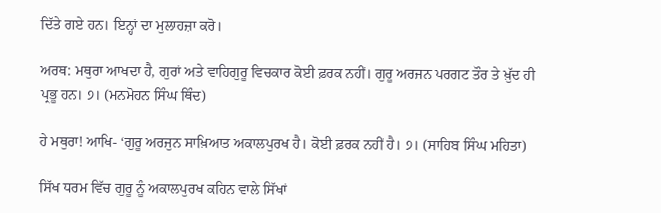ਦਿੱਤੇ ਗਏ ਹਨ। ਇਨ੍ਹਾਂ ਦਾ ਮੁਲਾਹਜ਼ਾ ਕਰੋ।

ਅਰਥ: ਮਥੁਰਾ ਆਖਦਾ ਹੈ, ਗੁਰਾਂ ਅਤੇ ਵਾਹਿਗੁਰੂ ਵਿਚਕਾਰ ਕੋਈ ਫ਼ਰਕ ਨਹੀਂ। ਗੁਰੂ ਅਰਜਨ ਪਰਗਟ ਤੌਰ ਤੇ ਖ਼ੁੱਦ ਹੀ ਪ੍ਰਭੂ ਹਨ। ੭। (ਮਨਮੋਹਨ ਸਿੰਘ ਥਿੰਦ)

ਹੇ ਮਥੁਰਾ! ਆਖਿ- ‘ਗੁਰੂ ਅਰਜੁਨ ਸਾਖ਼ਿਆਤ ਅਕਾਲਪੁਰਖ ਹੈ। ਕੋਈ ਫ਼ਰਕ ਨਹੀਂ ਹੈ। ੭। (ਸਾਹਿਬ ਸਿੰਘ ਮਹਿਤਾ)

ਸਿੱਖ ਧਰਮ ਵਿੱਚ ਗੁਰੂ ਨੂੰ ਅਕਾਲਪੁਰਖ ਕਹਿਨ ਵਾਲੇ ਸਿੱਖਾਂ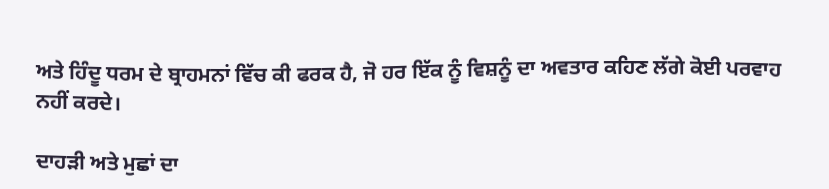ਅਤੇ ਹਿੰਦੂ ਧਰਮ ਦੇ ਬ੍ਰਾਹਮਨਾਂ ਵਿੱਚ ਕੀ ਫਰਕ ਹੈ, ਜੋ ਹਰ ਇੱਕ ਨੂੰ ਵਿਸ਼ਨੂੰ ਦਾ ਅਵਤਾਰ ਕਹਿਣ ਲੱਗੇ ਕੋਈ ਪਰਵਾਹ ਨਹੀਂ ਕਰਦੇ।

ਦਾਹੜੀ ਅਤੇ ਮੁਛਾਂ ਦਾ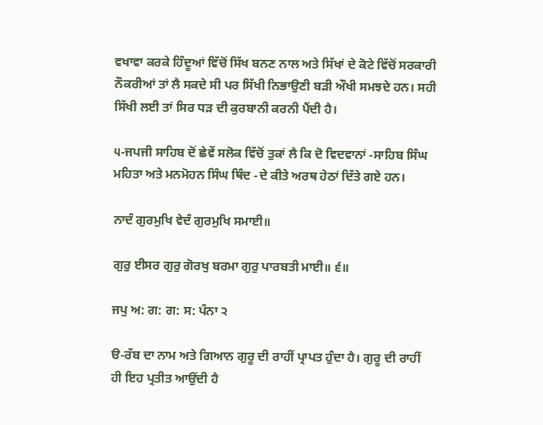ਵਖਾਵਾ ਕਰਕੇ ਹਿੰਦੂਆਂ ਵਿੱਚੋਂ ਸਿੱਖ ਬਨਣ ਨਾਲ ਅਤੇ ਸਿੱਖਾਂ ਦੇ ਕੋਟੇ ਵਿੱਚੋਂ ਸਰਕਾਰੀ ਨੌਕਰੀਆਂ ਤਾਂ ਲੈ ਸਕਦੇ ਸੀ ਪਰ ਸਿੱਖੀ ਨਿਭਾਉਣੀ ਬੜੀ ਔਖੀ ਸਮਝਦੇ ਹਨ। ਸਹੀ ਸਿੱਖੀ ਲਈ ਤਾਂ ਸਿਰ ਧੜ ਦੀ ਕੁਰਬਾਨੀ ਕਰਨੀ ਪੈਂਦੀ ਹੈ।

੫-ਜਪਜੀ ਸਾਹਿਬ ਦੋਂ ਛੇਵੇਂ ਸਲੋਕ ਵਿੱਚੋਂ ਤੁਕਾਂ ਲੈ ਕਿ ਦੋ ਵਿਦਵਾਨਾਂ -ਸਾਹਿਬ ਸਿੰਘ ਮਹਿਤਾ ਅਤੇ ਮਨਮੋਹਨ ਸਿੰਘ ਥਿੰਦ -ਦੇ ਕੀਤੇ ਅਰਥ ਹੇਠਾਂ ਦਿੱਤੇ ਗਏ ਹਨ।

ਨਾਦੰ ਗੁਰਮੁਖਿ ਵੇਦੰ ਗੁਰਮੁਖਿ ਸਮਾਈ॥

ਗੁਰੁ ਈਸਰ ਗੁਰੁ ਗੋਰਖੁ ਬਰਮਾ ਗੁਰੁ ਪਾਰਬਤੀ ਮਾਈ॥ ੬॥

ਜਪੁ ਅ: ਗ: ਗ: ਸ: ਪੰਨਾ ੨

ੳ-ਰੱਬ ਦਾ ਨਾਮ ਅਤੇ ਗਿਆਨ ਗੁਰੂ ਦੀ ਰਾਹੀਂ ਪ੍ਰਾਪਤ ਹੁੰਦਾ ਹੈ। ਗੁਰੂ ਦੀ ਰਾਹੀਂ ਹੀ ਇਹ ਪ੍ਰਤੀਤ ਆਉਂਦੀ ਹੈ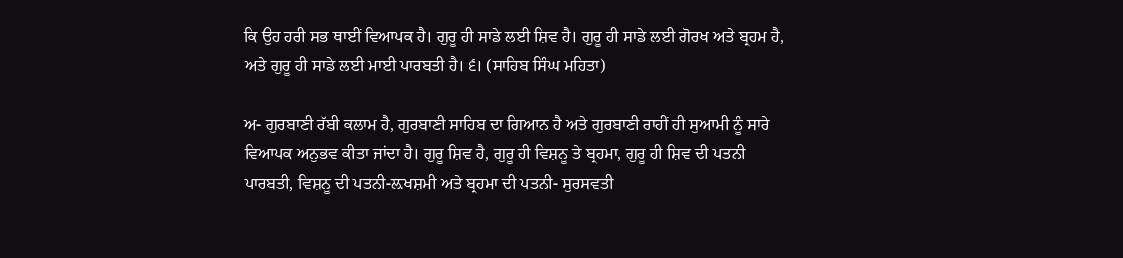ਕਿ ਉਹ ਹਰੀ ਸਭ ਥਾਈਂ ਵਿਆਪਕ ਹੈ। ਗੁਰੂ ਹੀ ਸਾਡੇ ਲਈ ਸ਼ਿਵ ਹੈ। ਗੁਰੂ ਹੀ ਸਾਡੇ ਲਈ ਗੋਰਖ ਅਤੇ ਬ੍ਰਹਮ ਹੈ, ਅਤੇ ਗੁਰੂ ਹੀ ਸਾਡੇ ਲਈ ਮਾਈ ਪਾਰਬਤੀ ਹੈ। ੬। (ਸਾਹਿਬ ਸਿੰਘ ਮਹਿਤਾ)

ਅ- ਗੁਰਬਾਣੀ ਰੱਬੀ ਕਲਾਮ ਹੈ, ਗੁਰਬਾਣੀ ਸਾਹਿਬ ਦਾ ਗਿਆਨ ਹੈ ਅਤੇ ਗੁਰਬਾਣੀ ਰਾਹੀਂ ਹੀ ਸੁਆਮੀ ਨੂੰ ਸਾਰੇ ਵਿਆਪਕ ਅਨੁਭਵ ਕੀਤਾ ਜਾਂਦਾ ਹੈ। ਗੁਰੂ ਸ਼ਿਵ ਹੈ, ਗੁਰੂ ਹੀ ਵਿਸ਼ਨੂ ਤੇ ਬ੍ਰਹਮਾ, ਗੁਰੂ ਹੀ ਸ਼ਿਵ ਦੀ ਪਤਨੀ ਪਾਰਬਤੀ, ਵਿਸ਼ਨੂ ਦੀ ਪਤਨੀ-ਲ਼ਖਸ਼ਮੀ ਅਤੇ ਬ੍ਰਹਮਾ ਦੀ ਪਤਨੀ- ਸੁਰਸਵਤੀ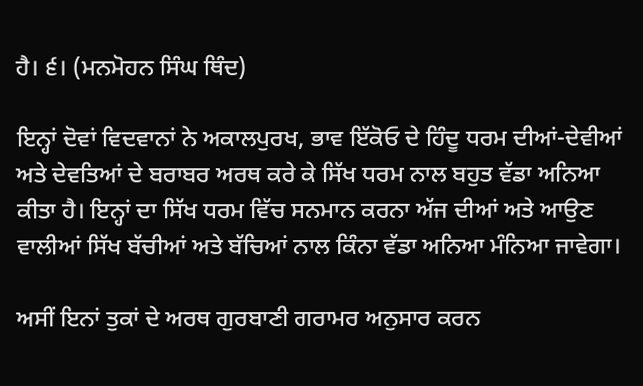ਹੈ। ੬। (ਮਨਮੋਹਨ ਸਿੰਘ ਥਿੰਦ)

ਇਨ੍ਹਾਂ ਦੋਵਾਂ ਵਿਦਵਾਨਾਂ ਨੇ ਅਕਾਲਪੁਰਖ, ਭਾਵ ਇੱਕੋਓ ਦੇ ਹਿੰਦੂ ਧਰਮ ਦੀਆਂ-ਦੇਵੀਆਂ ਅਤੇ ਦੇਵਤਿਆਂ ਦੇ ਬਰਾਬਰ ਅਰਥ ਕਰੇ ਕੇ ਸਿੱਖ ਧਰਮ ਨਾਲ ਬਹੁਤ ਵੱਡਾ ਅਨਿਆ ਕੀਤਾ ਹੈ। ਇਨ੍ਹਾਂ ਦਾ ਸਿੱਖ ਧਰਮ ਵਿੱਚ ਸਨਮਾਨ ਕਰਨਾ ਅੱਜ ਦੀਆਂ ਅਤੇ ਆਉਣ ਵਾਲੀਆਂ ਸਿੱਖ ਬੱਚੀਆਂ ਅਤੇ ਬੱਚਿਆਂ ਨਾਲ ਕਿੰਨਾ ਵੱਡਾ ਅਨਿਆ ਮੰਨਿਆ ਜਾਵੇਗਾ।

ਅਸੀਂ ਇਨਾਂ ਤੁਕਾਂ ਦੇ ਅਰਥ ਗੁਰਬਾਣੀ ਗਰਾਮਰ ਅਨੁਸਾਰ ਕਰਨ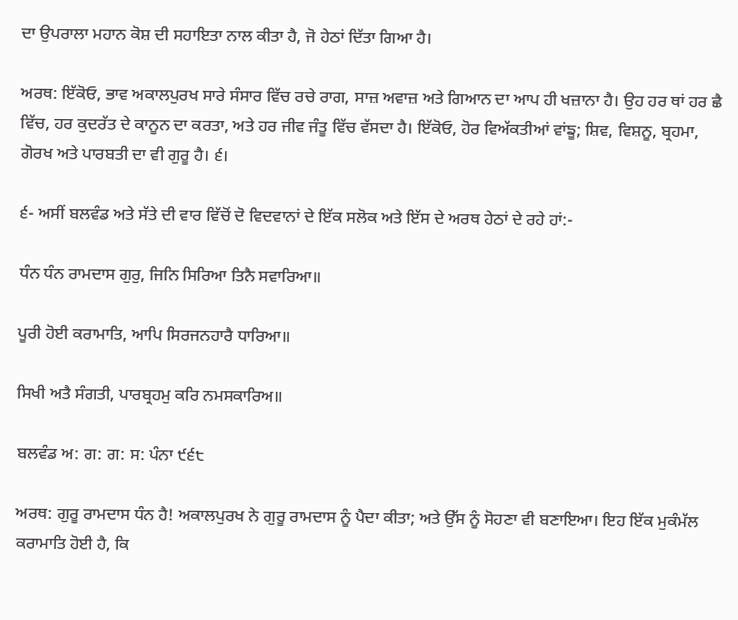ਦਾ ਉਪਰਾਲਾ ਮਹਾਨ ਕੋਸ਼ ਦੀ ਸਹਾਇਤਾ ਨਾਲ ਕੀਤਾ ਹੈ, ਜੋ ਹੇਠਾਂ ਦਿੱਤਾ ਗਿਆ ਹੈ।

ਅਰਥ: ਇੱਕੋਓ, ਭਾਵ ਅਕਾਲਪੁਰਖ ਸਾਰੇ ਸੰਸਾਰ ਵਿੱਚ ਰਚੇ ਰਾਗ, ਸਾਜ਼ ਅਵਾਜ਼ ਅਤੇ ਗਿਆਨ ਦਾ ਆਪ ਹੀ ਖਜ਼ਾਨਾ ਹੈ। ਉਹ ਹਰ ਥਾਂ ਹਰ ਛੈ ਵਿੱਚ, ਹਰ ਕੁਦਰੱਤ ਦੇ ਕਾਨੂਨ ਦਾ ਕਰਤਾ, ਅਤੇ ਹਰ ਜੀਵ ਜੰਤੂ ਵਿੱਚ ਵੱਸਦਾ ਹੈ। ਇੱਕੋਓ, ਹੋਰ ਵਿਅੱਕਤੀਆਂ ਵਾਂਙੂ; ਸ਼ਿਵ, ਵਿਸ਼ਨੂ, ਬ੍ਰਹਮਾ, ਗੋਰਖ ਅਤੇ ਪਾਰਬਤੀ ਦਾ ਵੀ ਗੁਰੂ ਹੈ। ੬।

੬- ਅਸੀਂ ਬਲਵੰਡ ਅਤੇ ਸੱਤੇ ਦੀ ਵਾਰ ਵਿੱਚੋਂ ਦੋ ਵਿਦਵਾਨਾਂ ਦੇ ਇੱਕ ਸਲੋਕ ਅਤੇ ਇੱਸ ਦੇ ਅਰਥ ਹੇਠਾਂ ਦੇ ਰਹੇ ਹਾਂ:-

ਧੰਨ ਧੰਨ ਰਾਮਦਾਸ ਗੁਰੁ, ਜਿਨਿ ਸਿਰਿਆ ਤਿਨੈ ਸਵਾਰਿਆ॥

ਪੂਰੀ ਹੋਈ ਕਰਾਮਾਤਿ, ਆਪਿ ਸਿਰਜਨਹਾਰੈ ਧਾਰਿਆ॥

ਸਿਖੀ ਅਤੈ ਸੰਗਤੀ, ਪਾਰਬ੍ਰਹਮੁ ਕਰਿ ਨਮਸਕਾਰਿਅ॥

ਬਲਵੰਡ ਅ: ਗ: ਗ: ਸ: ਪੰਨਾ ੯੬੮

ਅਰਥ: ਗੁਰੂ ਰਾਮਦਾਸ ਧੰਨ ਹੈ! ਅਕਾਲਪੁਰਖ ਨੇ ਗੁਰੂ ਰਾਮਦਾਸ ਨੂੰ ਪੈਦਾ ਕੀਤਾ; ਅਤੇ ਉੱਸ ਨੂੰ ਸੋਹਣਾ ਵੀ ਬਣਾਇਆ। ਇਹ ਇੱਕ ਮੁਕੰਮੱਲ ਕਰਾਮਾਤਿ ਹੋਈ ਹੈ, ਕਿ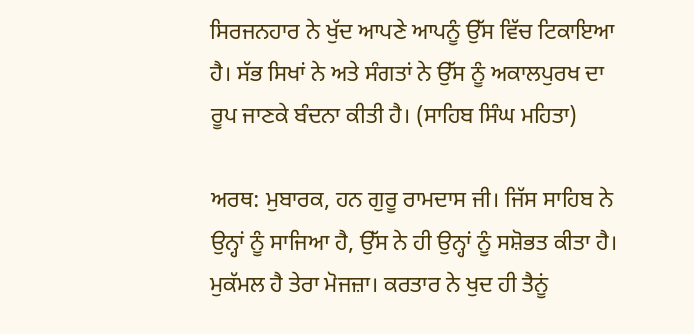ਸਿਰਜਨਹਾਰ ਨੇ ਖੁੱਦ ਆਪਣੇ ਆਪਨੂੰ ਉੱਸ ਵਿੱਚ ਟਿਕਾਇਆ ਹੈ। ਸੱਭ ਸਿਖਾਂ ਨੇ ਅਤੇ ਸੰਗਤਾਂ ਨੇ ਉੱਸ ਨੂੰ ਅਕਾਲਪੁਰਖ ਦਾ ਰੂਪ ਜਾਣਕੇ ਬੰਦਨਾ ਕੀਤੀ ਹੈ। (ਸਾਹਿਬ ਸਿੰਘ ਮਹਿਤਾ)

ਅਰਥ: ਮੁਬਾਰਕ, ਹਨ ਗੁਰੂ ਰਾਮਦਾਸ ਜੀ। ਜਿੱਸ ਸਾਹਿਬ ਨੇ ਉਨ੍ਹਾਂ ਨੂੰ ਸਾਜਿਆ ਹੈ, ਉੱਸ ਨੇ ਹੀ ਉਨ੍ਹਾਂ ਨੂੰ ਸਸ਼ੋਭਤ ਕੀਤਾ ਹੈ। ਮੁਕੱਮਲ ਹੈ ਤੇਰਾ ਮੋਜਜ਼ਾ। ਕਰਤਾਰ ਨੇ ਖੁਦ ਹੀ ਤੈਨੂਂ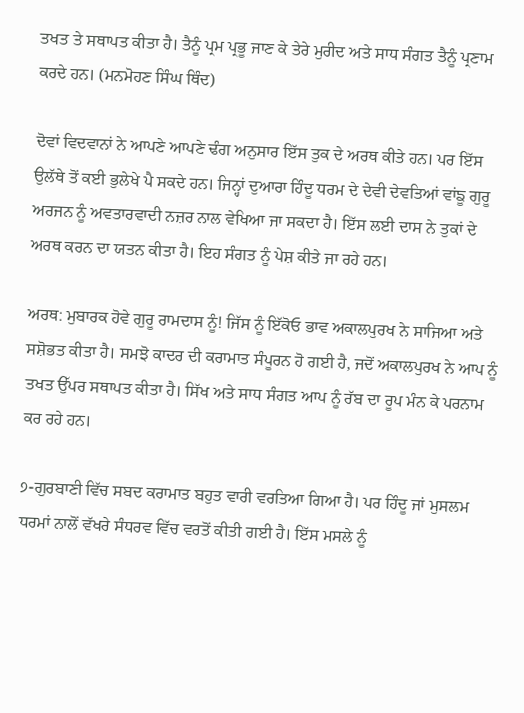ਤਖਤ ਤੇ ਸਥਾਪਤ ਕੀਤਾ ਹੈ। ਤੈਨੂੰ ਪ੍ਰਮ ਪ੍ਰਭੂ ਜਾਣ ਕੇ ਤੇਰੇ ਮੁਰੀਦ ਅਤੇ ਸਾਧ ਸੰਗਤ ਤੈਨੂੰ ਪ੍ਰਣਾਮ ਕਰਦੇ ਹਨ। (ਮਨਮੋਹਣ ਸਿੰਘ ਥਿੰਦ)

ਦੋਵਾਂ ਵਿਦਵਾਨਾਂ ਨੇ ਆਪਣੇ ਆਪਣੇ ਢੰਗ ਅਨੁਸਾਰ ਇੱਸ ਤੁਕ ਦੇ ਅਰਥ ਕੀਤੇ ਹਨ। ਪਰ ਇੱਸ ਉਲੱਥੇ ਤੋਂ ਕਈ ਭੁਲੇਖੇ ਪੈ ਸਕਦੇ ਹਨ। ਜਿਨ੍ਹਾਂ ਦੁਆਰਾ ਹਿੰਦੂ ਧਰਮ ਦੇ ਦੇਵੀ ਦੇਵਤਿਆਂ ਵਾਂਙੂ ਗੁਰੂ ਅਰਜਨ ਨੂੰ ਅਵਤਾਰਵਾਦੀ ਨਜ਼ਰ ਨਾਲ ਵੇਖਿਆ ਜਾ ਸਕਦਾ ਹੈ। ਇੱਸ ਲਈ ਦਾਸ ਨੇ ਤੁਕਾਂ ਦੇ ਅਰਥ ਕਰਨ ਦਾ ਯਤਨ ਕੀਤਾ ਹੈ। ਇਹ ਸੰਗਤ ਨੂੰ ਪੇਸ਼ ਕੀਤੇ ਜਾ ਰਹੇ ਹਨ।

ਅਰਥ: ਮੁਬਾਰਕ ਹੋਵੇ ਗੁਰੂ ਰਾਮਦਾਸ ਨੂੰ! ਜਿੱਸ ਨੂੰ ਇੱਕੋਓ ਭਾਵ ਅਕਾਲਪੁਰਖ ਨੇ ਸਾਜਿਆ ਅਤੇ ਸਸ਼ੋਭਤ ਕੀਤਾ ਹੈ। ਸਮਝੋ ਕਾਦਰ ਦੀ ਕਰਾਮਾਤ ਸੰਪੂਰਨ ਹੋ ਗਈ ਹੈ, ਜਦੋਂ ਅਕਾਲਪੁਰਖ ਨੇ ਆਪ ਨੂੰ ਤਖਤ ਉੱਪਰ ਸਥਾਪਤ ਕੀਤਾ ਹੈ। ਸਿੱਖ ਅਤੇ ਸਾਧ ਸੰਗਤ ਆਪ ਨੂੰ ਰੱਬ ਦਾ ਰੂਪ ਮੰਨ ਕੇ ਪਰਨਾਮ ਕਰ ਰਹੇ ਹਨ।

੭-ਗੁਰਬਾਣੀ ਵਿੱਚ ਸਬਦ ਕਰਾਮਾਤ ਬਹੁਤ ਵਾਰੀ ਵਰਤਿਆ ਗਿਆ ਹੈ। ਪਰ ਹਿੰਦੂ ਜਾਂ ਮੁਸਲਮ ਧਰਮਾਂ ਨਾਲੋਂ ਵੱਖਰੇ ਸੰਧਰਵ ਵਿੱਚ ਵਰਤੋਂ ਕੀਤੀ ਗਈ ਹੈ। ਇੱਸ ਮਸਲੇ ਨੂੰ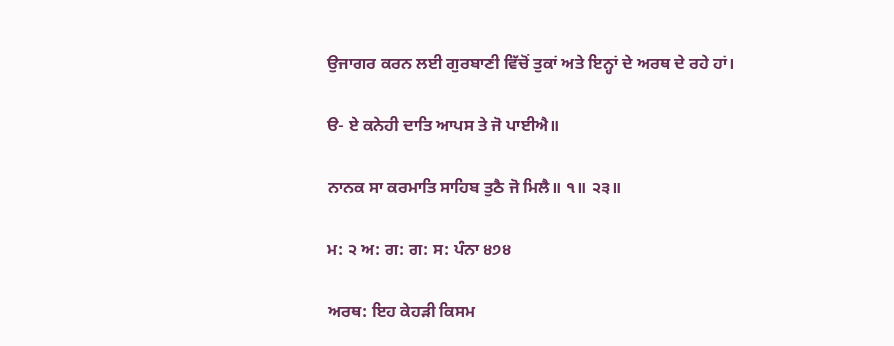ਉਜਾਗਰ ਕਰਨ ਲਈ ਗੁਰਬਾਣੀ ਵਿੱਚੋਂ ਤੁਕਾਂ ਅਤੇ ਇਨ੍ਹਾਂ ਦੇ ਅਰਥ ਦੇ ਰਹੇ ਹਾਂ।

ੳ- ਏ ਕਨੇਹੀ ਦਾਤਿ ਆਪਸ ਤੇ ਜੋ ਪਾਈਐ॥

ਨਾਨਕ ਸਾ ਕਰਮਾਤਿ ਸਾਹਿਬ ਤੁਠੈ ਜੋ ਮਿਲੈ॥ ੧॥ ੨੩॥

ਮ: ੨ ਅ: ਗ: ਗ: ਸ: ਪੰਨਾ ੪੭੪

ਅਰਥ: ਇਹ ਕੇਹੜੀ ਕਿਸਮ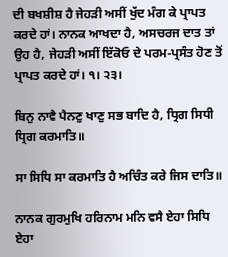ਦੀ ਬਖਸ਼ੀਸ਼ ਹੈ ਜੇਹੜੀ ਅਸੀਂ ਖੁੱਦ ਮੰਗ ਕੇ ਪ੍ਰਾਪਤ ਕਰਦੇ ਹਾਂ। ਨਾਨਕ ਆਖਦਾ ਹੈ, ਅਸਚਰਜ ਦਾਤ ਤਾਂ ਉਹ ਹੈ, ਜੇਹੜੀ ਅਸੀਂ ਇੱਕੋਓ ਦੇ ਪਰਮ-ਪ੍ਰਸੰਤ ਹੋਣ ਤੋਂ ਪ੍ਰਾਪਤ ਕਰਦੇ ਹਾਂ। ੧। ੨੩।

ਬਿਨੁ ਨਾਵੈ ਪੈਨਣੁ ਖਾਣੁ ਸਭ ਬਾਦਿ ਹੈ, ਧ੍ਰਿਗ ਸਿਧੀ ਧ੍ਰਿਗ ਕਰਮਾਤਿ॥

ਸਾ ਸਿਧਿ ਸਾ ਕਰਮਾਤਿ ਹੈ ਅਚਿੰਤ ਕਰੇ ਜਿਸ ਦਾਤਿ॥

ਨਾਨਕ ਗੁਰਮੁਖਿ ਹਰਿਨਾਮ ਮਨਿ ਵਸੈ ਏਹਾ ਸਿਧਿ ਏਹਾ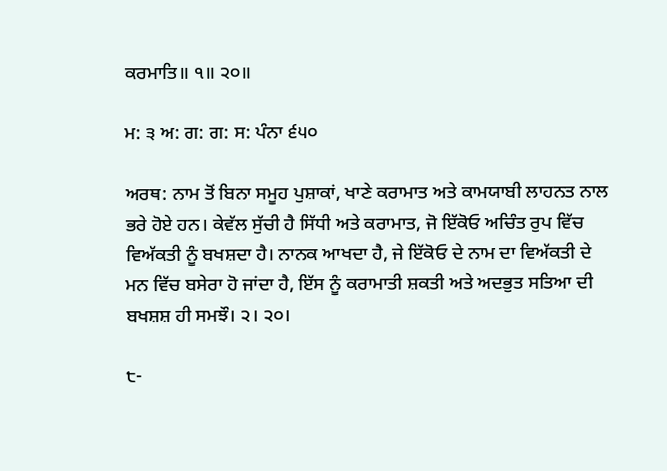ਕਰਮਾਤਿ॥ ੧॥ ੨੦॥

ਮ: ੩ ਅ: ਗ: ਗ: ਸ: ਪੰਨਾ ੬੫੦

ਅਰਥ: ਨਾਮ ਤੋਂ ਬਿਨਾ ਸਮੂਹ ਪੁਸ਼ਾਕਾਂ, ਖਾਣੇ ਕਰਾਮਾਤ ਅਤੇ ਕਾਮਯਾਬੀ ਲਾਹਨਤ ਨਾਲ ਭਰੇ ਹੋਏ ਹਨ। ਕੇਵੱਲ ਸੁੱਚੀ ਹੈ ਸਿੱਧੀ ਅਤੇ ਕਰਾਮਾਤ, ਜੋ ਇੱਕੋਓ ਅਚਿੰਤ ਰੁਪ ਵਿੱਚ ਵਿਅੱਕਤੀ ਨੂੰ ਬਖਸ਼ਦਾ ਹੈ। ਨਾਨਕ ਆਖਦਾ ਹੈ, ਜੇ ਇੱਕੋਓ ਦੇ ਨਾਮ ਦਾ ਵਿਅੱਕਤੀ ਦੇ ਮਨ ਵਿੱਚ ਬਸੇਰਾ ਹੋ ਜਾਂਦਾ ਹੈ, ਇੱਸ ਨੂੰ ਕਰਾਮਾਤੀ ਸ਼ਕਤੀ ਅਤੇ ਅਦਭੁਤ ਸਤਿਆ ਦੀ ਬਖਸ਼ਸ਼ ਹੀ ਸਮਝੌ। ੨। ੨੦।

੮-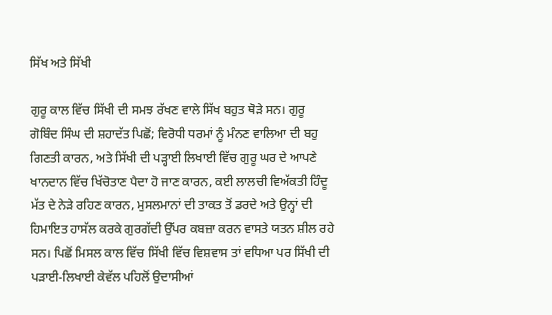ਸਿੱਖ ਅਤੇ ਸਿੱਖੀ

ਗੁਰੂ ਕਾਲ ਵਿੱਚ ਸਿੱਖੀ ਦੀ ਸਮਝ ਰੱਖਣ ਵਾਲੇ ਸਿੱਖ ਬਹੁਤ ਥੋੜੇ ਸਨ। ਗੁਰੂ ਗੋਬਿੰਦ ਸਿੰਘ ਦੀ ਸ਼ਹਾਦੱਤ ਪਿਛੋਂ; ਵਿਰੋਧੀ ਧਰਮਾਂ ਨੂੰ ਮੰਨਣ ਵਾਲਿਆ ਦੀ ਬਹੁ ਗਿਣਤੀ ਕਾਰਨ, ਅਤੇ ਸਿੱਖੀ ਦੀ ਪੜ੍ਹਾਈ ਲਿਖਾਈ ਵਿੱਚ ਗੁਰੂ ਘਰ ਦੇ ਆਪਣੇ ਖਾਨਦਾਨ ਵਿੱਚ ਖਿੱਚੋਤਾਣ ਪੈਦਾ ਹੋ ਜਾਣ ਕਾਰਨ, ਕਈ ਲਾਲਚੀ ਵਿਅੱਕਤੀ ਹਿੰਦੂ ਮੱਤ ਦੇ ਨੇੜੇ ਰਹਿਣ ਕਾਰਨ, ਮੁਸਲਮਾਨਾਂ ਦੀ ਤਾਕਤ ਤੋਂ ਡਰਦੇ ਅਤੇ ਉਨ੍ਹਾਂ ਦੀ ਹਿਮਾਇਤ ਹਾਸੱਲ ਕਰਕੇ ਗੁਰਗੱਦੀ ਉੱਪਰ ਕਬਜ਼ਾ ਕਰਨ ਵਾਸਤੇ ਯਤਨ ਸ਼ੀਲ ਰਹੇ ਸਨ। ਪਿਛੋਂ ਮਿਸਲ ਕਾਲ ਵਿੱਚ ਸਿੱਖੀ ਵਿੱਚ ਵਿਸ਼ਵਾਸ ਤਾਂ ਵਧਿਆ ਪਰ ਸਿੱਖੀ ਦੀ ਪੜਾਈ-ਲਿਖਾਈ ਕੇਵੱਲ ਪਹਿਲੋਂ ਉਦਾਸੀਆਂ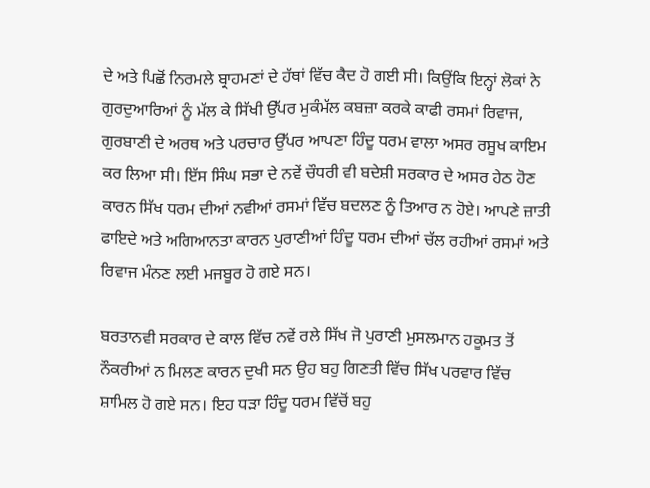ਦੇ ਅਤੇ ਪਿਛੋਂ ਨਿਰਮਲੇ ਬ੍ਰਾਹਮਣਾਂ ਦੇ ਹੱਥਾਂ ਵਿੱਚ ਕੈਦ ਹੋ ਗਈ ਸੀ। ਕਿਉਂਕਿ ਇਨ੍ਹਾਂ ਲੋਕਾਂ ਨੇ ਗੁਰਦੁਆਰਿਆਂ ਨੂੰ ਮੱਲ ਕੇ ਸਿੱਖੀ ਉੱਪਰ ਮੁਕੰਮੱਲ ਕਬਜ਼ਾ ਕਰਕੇ ਕਾਫੀ ਰਸਮਾਂ ਰਿਵਾਜ, ਗੁਰਬਾਣੀ ਦੇ ਅਰਥ ਅਤੇ ਪਰਚਾਰ ਉੱਪਰ ਆਪਣਾ ਹਿੰਦੂ ਧਰਮ ਵਾਲਾ ਅਸਰ ਰਸੂਖ ਕਾਇਮ ਕਰ ਲਿਆ ਸੀ। ਇੱਸ ਸਿੰਘ ਸਭਾ ਦੇ ਨਵੇਂ ਚੌਧਰੀ ਵੀ ਬਦੇਸ਼ੀ ਸਰਕਾਰ ਦੇ ਅਸਰ ਹੇਠ ਹੋਣ ਕਾਰਨ ਸਿੱਖ ਧਰਮ ਦੀਆਂ ਨਵੀਆਂ ਰਸਮਾਂ ਵਿੱਚ ਬਦਲਣ ਨੂੰ ਤਿਆਰ ਨ ਹੋਏ। ਆਪਣੇ ਜ਼ਾਤੀ ਫਾਇਦੇ ਅਤੇ ਅਗਿਆਨਤਾ ਕਾਰਨ ਪੁਰਾਣੀਆਂ ਹਿੰਦੂ ਧਰਮ ਦੀਆਂ ਚੱਲ ਰਹੀਆਂ ਰਸਮਾਂ ਅਤੇ ਰਿਵਾਜ ਮੰਨਣ ਲਈ ਮਜਬੂਰ ਹੋ ਗਏ ਸਨ।

ਬਰਤਾਨਵੀ ਸਰਕਾਰ ਦੇ ਕਾਲ ਵਿੱਚ ਨਵੇਂ ਰਲੇ ਸਿੱਖ ਜੋ ਪੁਰਾਣੀ ਮੁਸਲਮਾਨ ਹਕੂਮਤ ਤੋਂ ਨੌਕਰੀਆਂ ਨ ਮਿਲਣ ਕਾਰਨ ਦੁਖੀ ਸਨ ਉਹ ਬਹੁ ਗਿਣਤੀ ਵਿੱਚ ਸਿੱਖ ਪਰਵਾਰ ਵਿੱਚ ਸ਼ਾਮਿਲ ਹੋ ਗਏ ਸਨ। ਇਹ ਧੜਾ ਹਿੰਦੂ ਧਰਮ ਵਿੱਚੋਂ ਬਹੁ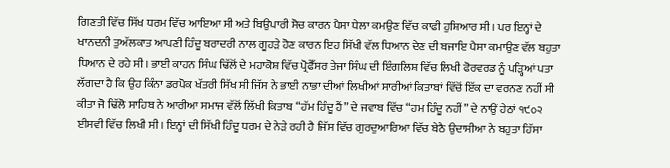ਗਿਣਤੀ ਵਿੱਚ ਸਿੱਖ ਧਰਮ ਵਿੱਚ ਆਇਆ ਸੀ ਅਤੇ ਬਿਉਪਾਰੀ ਸੋਚ ਕਾਰਨ ਪੈਸਾ ਧੇਲਾ ਕਮਉਣ ਵਿੱਚ ਕਾਫੀ ਹੁਸ਼ਿਆਰ ਸੀ। ਪਰ ਇਨ੍ਹਾਂ ਦੇ ਖਾਨਦਨੀ ਤੁਅੱਲਕਾਤ ਆਪਣੀ ਹਿੰਦੂ ਬਰਾਦਰੀ ਨਾਲ ਗੂਹੜੇ ਹੋਣ ਕਾਰਨ ਇਹ ਸਿੱਖੀ ਵੱਲ ਧਿਆਨ ਦੇਣ ਦੀ ਬਜਾਇ ਪੈਸਾ ਕਮਾਉਣ ਵੱਲ ਬਹੁਤਾ ਧਿਆਨ ਦੇ ਰਹੇ ਸੀ। ਭਾਈ ਕਾਹਨ ਸਿੰਘ ਢਿੱਲੋਂ ਦੇ ਮਹਾਕੋਸ਼ ਵਿੱਚ ਪ੍ਰੋਫੈੱਸਰ ਤੇਜਾ ਸਿੰਘ ਦੀ ਇੰਗਲਿਸ਼ ਵਿੱਚ ਲਿਖੀ ਫੋਰਵਰਡ ਨੂੰ ਪੜ੍ਹਿਆਂ ਪਤਾ ਲੱਗਦਾ ਹੈ ਕਿ ਉਹ ਕਿੰਨਾ ਡਰਪੋਕ ਖੱਤਰੀ ਸਿੱਖ ਸੀ ਜਿੱਸ ਨੇ ਭਾਈ ਨਾਭਾ ਦੀਆਂ ਲਿਖੀਆਂ ਸਾਰੀਆਂ ਕਿਤਾਬਾਂ ਵਿੱਚੋਂ ਇੱਕ ਦਾ ਵਰਨਣ ਨਹੀਂ ਸੀ ਕੀਤਾ ਜੋ ਢਿੱਲੋ ਸਾਹਿਬ ਨੇ ਆਰੀਆ ਸਮਾਜ ਵੱਲੋਂ ਲਿੱਖੀ ਕਿਤਾਬ “ਹੱਮ ਹਿੰਦੂ ਹੈਂ” ਦੇ ਜਵਾਬ ਵਿੱਚ “ਹਮ ਹਿੰਦੂ ਨਹੀਂ” ਦੇ ਨਾਉਂ ਹੇਠਾਂ ੧੯੦੨ ਈਸਵੀ ਵਿੱਚ ਲਿਖੀ ਸੀ। ਇਨ੍ਹਾਂ ਦੀ ਸਿੱਖੀ ਹਿੰਦੂ ਧਰਮ ਦੇ ਨੇੜੇ ਰਹੀ ਹੈ ਜਿੱਸ ਵਿੱਚ ਗੁਰਦੁਆਰਿਆ ਵਿੱਚ ਬੇਠੈ ਉਦਾਸੀਆ ਨੇ ਬਹੁਤਾ ਹਿੱਸਾ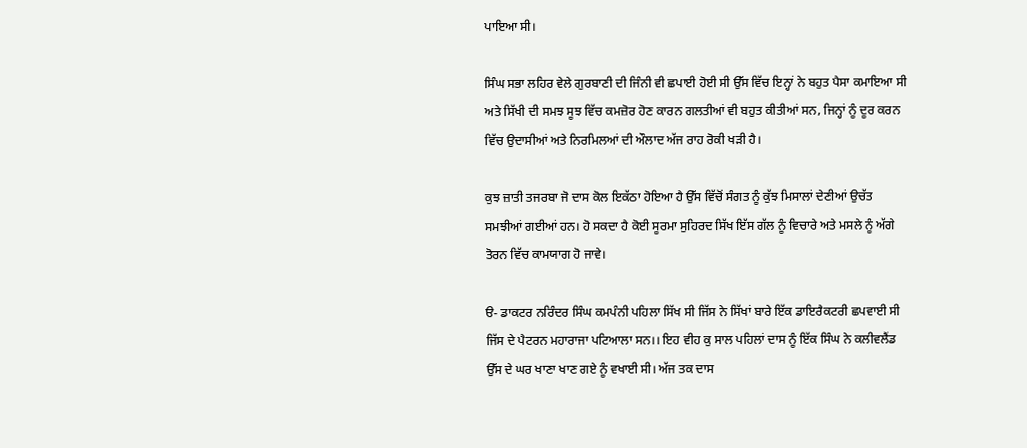ਪਾਇਆ ਸੀ।

ਸਿੰਘ ਸਭਾ ਲਹਿਰ ਵੇਲੇ ਗੁਰਬਾਣੀ ਦੀ ਜਿੰਨੀ ਵੀ ਛਪਾਈ ਹੋਈ ਸੀ ਉੱਸ ਵਿੱਚ ਇਨ੍ਹਾਂ ਨੇ ਬਹੁਤ ਪੈਸਾ ਕਮਾਇਆ ਸੀ ਅਤੇ ਸਿੱਖੀ ਦੀ ਸਮਝ ਸੂਝ ਵਿੱਚ ਕਮਜ਼ੋਰ ਹੋਣ ਕਾਰਨ ਗਲਤੀਆਂ ਵੀ ਬਹੁਤ ਕੀਤੀਆਂ ਸਨ, ਜਿਨ੍ਹਾਂ ਨੂੰ ਦੂਰ ਕਰਨ ਵਿੱਚ ਉਦਾਸੀਆਂ ਅਤੇ ਨਿਰਮਿਲਆਂ ਦੀ ਔਲਾਦ ਅੱਜ ਰਾਹ ਰੋਕੀ ਖੜੀ ਹੈ।

ਕੁਝ ਜ਼ਾਤੀ ਤਜਰਬਾ ਜੋ ਦਾਸ ਕੋਲ ਇਕੱਠਾ ਹੋਇਆ ਹੈ ਉੱਸ ਵਿੱਚੋਂ ਸੰਗਤ ਨੂੰ ਕੁੱਝ ਮਿਸਾਲਾਂ ਦੇਣੀਆਂ ਉਚੱਤ ਸਮਝੀਆਂ ਗਈਆਂ ਹਨ। ਹੋ ਸਕਦਾ ਹੈ ਕੋਈ ਸੂਰਮਾ ਸੁਹਿਰਦ ਸਿੱਖ ਇੱਸ ਗੱਲ ਨੂੰ ਵਿਚਾਰੇ ਅਤੇ ਮਸਲੇ ਨੂੰ ਅੱਗੇ ਤੋਰਨ ਵਿੱਚ ਕਾਮਯਾਗ ਹੋ ਜਾਵੇ।

ੳ- ਡਾਕਟਰ ਨਰਿੰਦਰ ਸਿੰਘ ਕਮਪੰਨੀ ਪਹਿਲਾ ਸਿੱਖ ਸੀ ਜਿੱਸ ਨੇ ਸਿੱਖਾਂ ਬਾਰੇ ਇੱਕ ਡਾਇਰੈਕਟਰੀ ਛਪਵਾਈ ਸੀ ਜਿੱਸ ਦੇ ਪੈਟਰਨ ਮਹਾਰਾਜਾ ਪਟਿਆਲਾ ਸਨ।। ਇਹ ਵੀਹ ਕੁ ਸਾਲ ਪਹਿਲਾਂ ਦਾਸ ਨੂੰ ਇੱਕ ਸਿੰਘ ਨੇ ਕਲੀਵਲੈਂਡ ਉੱਸ ਦੇ ਘਰ ਖਾਣਾ ਖਾਣ ਗਏ ਨੂੰ ਵਖਾਈ ਸੀ। ਅੱਜ ਤਕ ਦਾਸ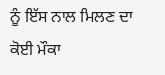ਨੂੰ ਇੱਸ ਨਾਲ ਮਿਲਣ ਦਾ ਕੋਈ ਮੌਕਾ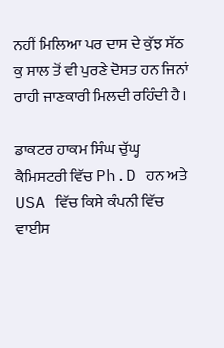ਨਹੀਂ ਮਿਲਿਆ ਪਰ ਦਾਸ ਦੇ ਕੁੱਝ ਸੱਠ ਕੁ ਸਾਲ ਤੋਂ ਵੀ ਪੁਰਣੇ ਦੋਸਤ ਹਨ ਜਿਨਾਂ ਰਾਹੀ ਜਾਣਕਾਰੀ ਮਿਲਦੀ ਰਹਿੰਦੀ ਹੈ।

ਡਾਕਟਰ ਹਾਕਮ ਸਿੰਘ ਚੁੱਘ੍ਹ ਕੈਮਿਸਟਰੀ ਵਿੱਚ Ph.D ਹਨ ਅਤੇ USA ਵਿੱਚ ਕਿਸੇ ਕੰਪਨੀ ਵਿੱਚ ਵਾਈਸ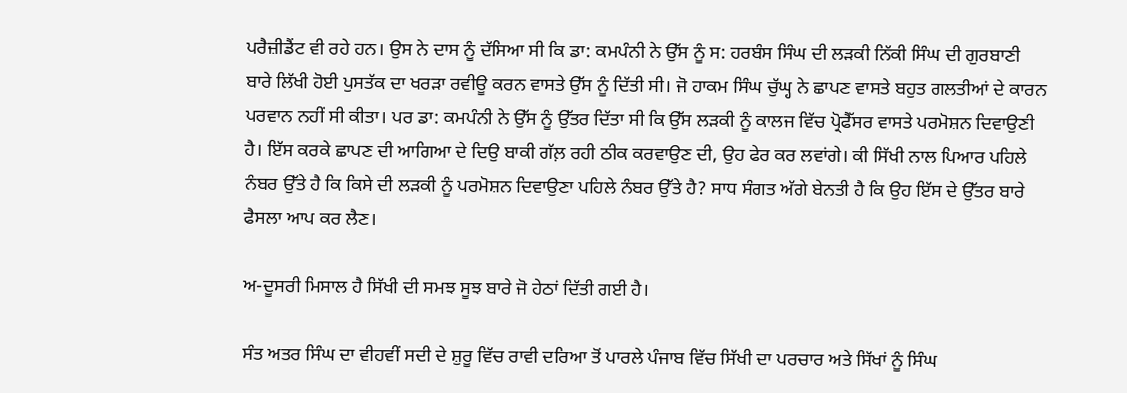ਪਰੈਜ਼ੀਡੈਂਟ ਵੀ ਰਹੇ ਹਨ। ਉਸ ਨੇ ਦਾਸ ਨੂੰ ਦੱਸਿਆ ਸੀ ਕਿ ਡਾ: ਕਮਪੰਨੀ ਨੇ ਉੱਸ ਨੂੰ ਸ: ਹਰਬੰਸ ਸਿੰਘ ਦੀ ਲੜਕੀ ਨਿੱਕੀ ਸਿੰਘ ਦੀ ਗੁਰਬਾਣੀ ਬਾਰੇ ਲਿੱਖੀ ਹੋਈ ਪੁਸਤੱਕ ਦਾ ਖਰੜਾ ਰਵੀਊ ਕਰਨ ਵਾਸਤੇ ਉੱਸ ਨੂੰ ਦਿੱਤੀ ਸੀ। ਜੋ ਹਾਕਮ ਸਿੰਘ ਚੁੱਘ੍ਹ ਨੇ ਛਾਪਣ ਵਾਸਤੇ ਬਹੁਤ ਗਲਤੀਆਂ ਦੇ ਕਾਰਨ ਪਰਵਾਨ ਨਹੀਂ ਸੀ ਕੀਤਾ। ਪਰ ਡਾ: ਕਮਪੰਨੀ ਨੇ ਉੱਸ ਨੂੰ ਉੱਤਰ ਦਿੱਤਾ ਸੀ ਕਿ ਉੱਸ ਲੜਕੀ ਨੂੰ ਕਾਲਜ ਵਿੱਚ ਪ੍ਰੋਫੈੱਸਰ ਵਾਸਤੇ ਪਰਮੋਸ਼ਨ ਦਿਵਾਉਣੀ ਹੈ। ਇੱਸ ਕਰਕੇ ਛਾਪਣ ਦੀ ਆਗਿਆ ਦੇ ਦਿਉ ਬਾਕੀ ਗੱਲ਼ ਰਹੀ ਠੀਕ ਕਰਵਾਉਣ ਦੀ, ਉਹ ਫੇਰ ਕਰ ਲਵਾਂਗੇ। ਕੀ ਸਿੱਖੀ ਨਾਲ ਪਿਆਰ ਪਹਿਲੇ ਨੰਬਰ ਉੱਤੇ ਹੈ ਕਿ ਕਿਸੇ ਦੀ ਲੜਕੀ ਨੂੰ ਪਰਮੋਸ਼ਨ ਦਿਵਾਉਣਾ ਪਹਿਲੇ ਨੰਬਰ ਉੱਤੇ ਹੈ? ਸਾਧ ਸੰਗਤ ਅੱਗੇ ਬੇਨਤੀ ਹੈ ਕਿ ਉਹ ਇੱਸ ਦੇ ਉੱਤਰ ਬਾਰੇ ਫੈਸਲਾ ਆਪ ਕਰ ਲੈਣ।

ਅ-ਦੂਸਰੀ ਮਿਸਾਲ ਹੈ ਸਿੱਖੀ ਦੀ ਸਮਝ ਸੂਝ ਬਾਰੇ ਜੋ ਹੇਠਾਂ ਦਿੱਤੀ ਗਈ ਹੈ।

ਸੰਤ ਅਤਰ ਸਿੰਘ ਦਾ ਵੀਹਵੀਂ ਸਦੀ ਦੇ ਸ਼ੁਰੂ ਵਿੱਚ ਰਾਵੀ ਦਰਿਆ ਤੋਂ ਪਾਰਲੇ ਪੰਜਾਬ ਵਿੱਚ ਸਿੱਖੀ ਦਾ ਪਰਚਾਰ ਅਤੇ ਸਿੱਖਾਂ ਨੂੰ ਸਿੰਘ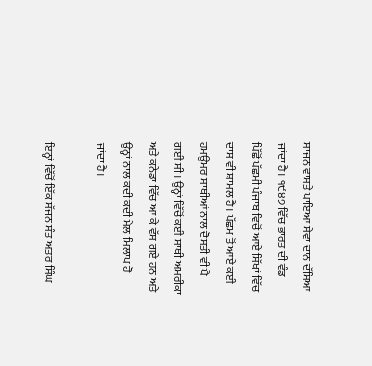ਸਾਜਨ ਵਾਸਤੇ ਪਾਇਆ ਸੇਵਾ ਦਾਨ ਦੱਸਿਆ ਜਾਂਦਾ ਹੈ। ੧੯੪੭ ਵਿੱਚ ਭਾਰਤ ਦੀ ਵੰਡ ਪਿੱਛੋਂ ਪੱਛਮੀ ਪੰਜਾਬ ਵਿਚੋਂ ਆਏ ਸਿੱਖਾਂ ਵਿੱਚ ਦਾਸ ਵੀ ਸ਼ਾਮਲ ਹੈ। ਪੱਛਮ ਤੋਂ ਆਏ ਕਈ ਹਮਉਮਰ ਸਾਥੀਆਂ ਨਾਲ ਦੋਸਤੀ ਵੀ ਪੈ ਗਈ ਸੀ। ਉਨ੍ਹਾਂ ਵਿੱਚੋਂ ਕਈ ਸਾਥੀ ਅਮਰੀਕਾ ਅਤੇ ਕਨੇਡਾ ਵਿੱਚ ਆ ਕੇ ਵੱਸ ਗਏ ਹਨ ਅਤੇ ਉਨ੍ਹਾਂ ਨਾਲ ਕਦੀ ਕਦੀ ਮੇਲ ਮਿਲਾਪ ਹੋ ਜਾਂਦਾ ਹੈ।

ਇਨ੍ਹਾਂ ਵਿੱਚੋਂ ਇੱਕ ਸੱਜਨ ਸੰਤ ਅਤਰ ਸਿੰਘ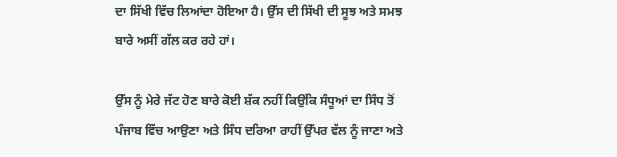ਦਾ ਸਿੱਖੀ ਵਿੱਚ ਲਿਆਂਦਾ ਹੋਇਆ ਹੈ। ਉੱਸ ਦੀ ਸਿੱਖੀ ਦੀ ਸੂਝ ਅਤੇ ਸਮਝ ਬਾਰੇ ਅਸੀਂ ਗੱਲ ਕਰ ਰਹੇ ਹਾਂ।

ਉੱਸ ਨੂੰ ਮੇਰੇ ਜੱਟ ਹੋਣ ਬਾਰੇ ਕੋਈ ਸ਼ੱਕ ਨਹੀਂ ਕਿਉਂਕਿ ਸੰਧੂਆਂ ਦਾ ਸਿੰਧ ਤੋਂ ਪੰਜਾਬ ਵਿੱਚ ਆਉਣਾ ਅਤੇ ਸਿੰਧ ਦਰਿਆ ਰਾਹੀਂ ਉੱਪਰ ਵੱਲ ਨੂੰ ਜਾਣਾ ਅਤੇ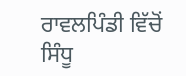ਰਾਵਲਪਿੰਡੀ ਵਿੱਚੋਂ ਸਿੰਧੂ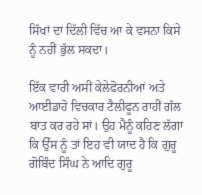ਸਿੱਖਾਂ ਦਾ ਦਿੱਲੀ ਵਿੱਚ ਆ ਕੇ ਵਸਨਾ ਕਿਸੇ ਨੂੰ ਨਹੀਂ ਭੁੱਲ ਸਕਦਾ।

ਇੱਕ ਵਾਰੀ ਅਸੀਂ ਕੇਲੇਫੋਰਨੀਆਂ ਅਤੇ ਆਈਡਾਹੋ ਵਿਚਕਾਰ ਟੈਲੀਫੂਨ ਰਾਹੀਂ ਗੱਲ ਬਾਤ ਕਰ ਰਹੇ ਸਾਂ। ਉਹ ਮੈਨੂੰ ਕਹਿਣ ਲੱਗਾ ਕਿ ਉੱਸ ਨੂੰ ਤਾਂ ਇਹ ਵੀ ਯਾਦ ਹੈ ਕਿ ਗੁਰੂ ਗੋਬਿੰਦ ਸਿੰਘ ਨੇ ਆਦਿ ਗੁਰੂ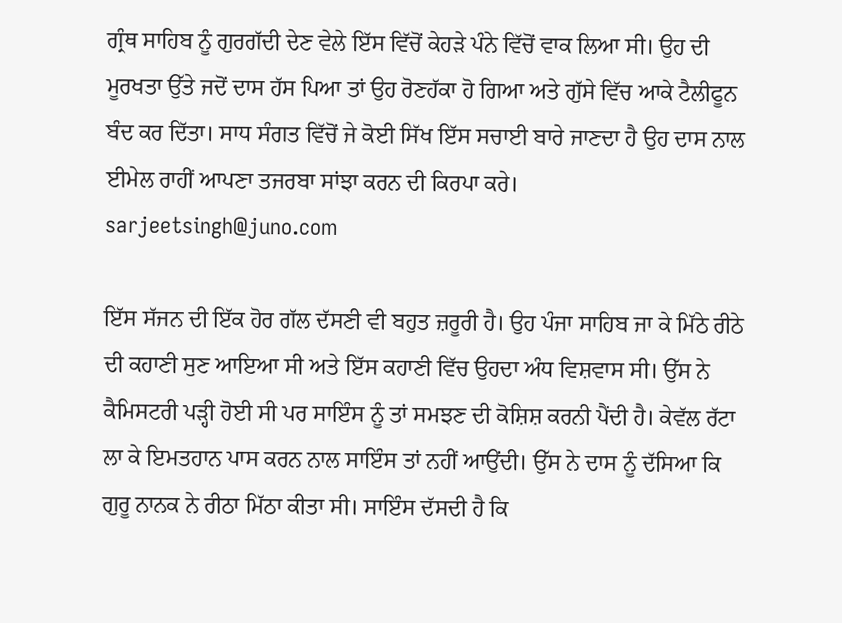ਗ੍ਰੰਥ ਸਾਹਿਬ ਨੂੰ ਗੁਰਗੱਦੀ ਦੇਣ ਵੇਲੇ ਇੱਸ ਵਿੱਚੋਂ ਕੇਹੜੇ ਪੰਨੇ ਵਿੱਚੋਂ ਵਾਕ ਲਿਆ ਸੀ। ਉਹ ਦੀ ਮੂਰਖਤਾ ਉੱਤੇ ਜਦੋਂ ਦਾਸ ਹੱਸ ਪਿਆ ਤਾਂ ਉਹ ਰੋਣਹੱਕਾ ਹੋ ਗਿਆ ਅਤੇ ਗੁੱਸੇ ਵਿੱਚ ਆਕੇ ਟੈਲੀਫੂਨ ਬੰਦ ਕਰ ਦਿੱਤਾ। ਸਾਧ ਸੰਗਤ ਵਿੱਚੋਂ ਜੇ ਕੋਈ ਸਿੱਖ ਇੱਸ ਸਚਾਈ ਬਾਰੇ ਜਾਣਦਾ ਹੈ ਉਹ ਦਾਸ ਨਾਲ ਈਮੇਲ ਰਾਹੀਂ ਆਪਣਾ ਤਜਰਬਾ ਸਾਂਝਾ ਕਰਨ ਦੀ ਕਿਰਪਾ ਕਰੇ। sarjeetsingh@juno.com

ਇੱਸ ਸੱਜਨ ਦੀ ਇੱਕ ਹੋਰ ਗੱਲ ਦੱਸਣੀ ਵੀ ਬਹੁਤ ਜ਼ਰੂਰੀ ਹੈ। ਉਹ ਪੰਜਾ ਸਾਹਿਬ ਜਾ ਕੇ ਮਿੱਠੇ ਰੀਠੇ ਦੀ ਕਹਾਣੀ ਸੁਣ ਆਇਆ ਸੀ ਅਤੇ ਇੱਸ ਕਹਾਣੀ ਵਿੱਚ ਉਹਦਾ ਅੰਧ ਵਿਸ਼ਵਾਸ ਸੀ। ਉੱਸ ਨੇ ਕੈਮਿਸਟਰੀ ਪੜ੍ਹੀ ਹੋਈ ਸੀ ਪਰ ਸਾਇੰਸ ਨੂੰ ਤਾਂ ਸਮਝਣ ਦੀ ਕੋਸ਼ਿਸ਼ ਕਰਨੀ ਪੈਂਦੀ ਹੈ। ਕੇਵੱਲ ਰੱਟਾ ਲਾ ਕੇ ਇਮਤਹਾਨ ਪਾਸ ਕਰਨ ਨਾਲ ਸਾਇੰਸ ਤਾਂ ਨਹੀਂ ਆਉਂਦੀ। ਉੱਸ ਨੇ ਦਾਸ ਨੂੰ ਦੱਸਿਆ ਕਿ ਗੁਰੂ ਨਾਨਕ ਨੇ ਰੀਠਾ ਮਿੱਠਾ ਕੀਤਾ ਸੀ। ਸਾਇੰਸ ਦੱਸਦੀ ਹੈ ਕਿ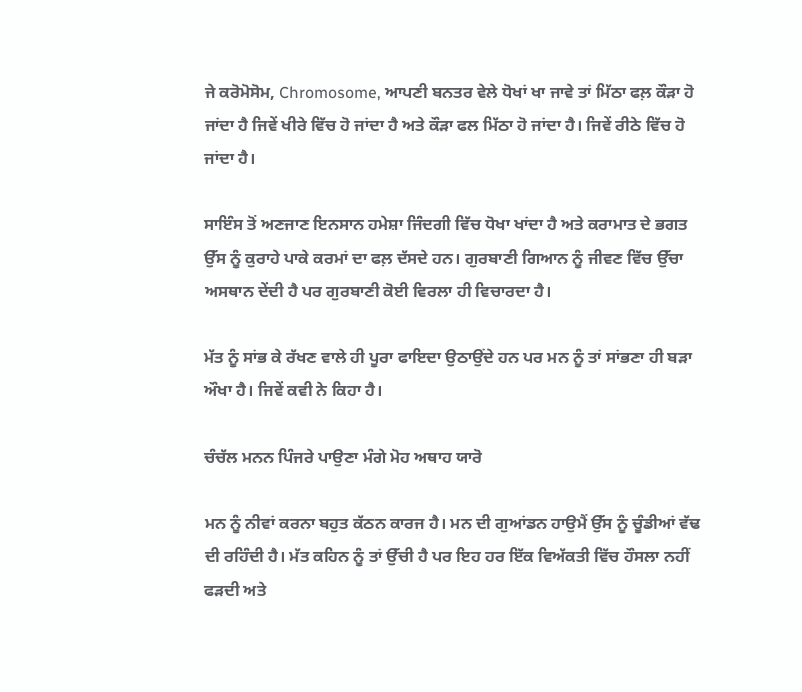ਜੇ ਕਰੋਮੋਸੋਮ, Chromosome, ਆਪਣੀ ਬਨਤਰ ਵੇਲੇ ਧੋਖਾਂ ਖਾ ਜਾਵੇ ਤਾਂ ਮਿੱਠਾ ਫਲ਼ ਕੌੜਾ ਹੋ ਜਾਂਦਾ ਹੈ ਜਿਵੇਂ ਖੀਰੇ ਵਿੱਚ ਹੋ ਜਾਂਦਾ ਹੈ ਅਤੇ ਕੌੜਾ ਫਲ ਮਿੱਠਾ ਹੋ ਜਾਂਦਾ ਹੈ। ਜਿਵੇਂ ਰੀਠੇ ਵਿੱਚ ਹੋ ਜਾਂਦਾ ਹੈ।

ਸਾਇੰਸ ਤੋਂ ਅਣਜਾਣ ਇਨਸਾਨ ਹਮੇਸ਼ਾ ਜਿੰਦਗੀ ਵਿੱਚ ਧੋਖਾ ਖਾਂਦਾ ਹੈ ਅਤੇ ਕਰਾਮਾਤ ਦੇ ਭਗਤ ਉੱਸ ਨੂੰ ਕੁਰਾਹੇ ਪਾਕੇ ਕਰਮਾਂ ਦਾ ਫਲ਼ ਦੱਸਦੇ ਹਨ। ਗੁਰਬਾਣੀ ਗਿਆਨ ਨੂੰ ਜੀਵਣ ਵਿੱਚ ਉੱਚਾ ਅਸਥਾਨ ਦੇਂਦੀ ਹੈ ਪਰ ਗੁਰਬਾਣੀ ਕੋਈ ਵਿਰਲਾ ਹੀ ਵਿਚਾਰਦਾ ਹੈ।

ਮੱਤ ਨੂੰ ਸਾਂਭ ਕੇ ਰੱਖਣ ਵਾਲੇ ਹੀ ਪੂਰਾ ਫਾਇਦਾ ਉਠਾਉਂਦੇ ਹਨ ਪਰ ਮਨ ਨੂੰ ਤਾਂ ਸਾਂਭਣਾ ਹੀ ਬੜਾ ਔਖਾ ਹੈ। ਜਿਵੇਂ ਕਵੀ ਨੇ ਕਿਹਾ ਹੈ।

ਚੰਚੱਲ ਮਨਨ ਪਿੰਜਰੇ ਪਾਉਣਾ ਮੰਗੇ ਮੋਹ ਅਥਾਹ ਯਾਰੋ

ਮਨ ਨੂੰ ਨੀਵਾਂ ਕਰਨਾ ਬਹੁਤ ਕੱਠਨ ਕਾਰਜ ਹੈ। ਮਨ ਦੀ ਗੁਆਂਡਨ ਹਾਉਮੈਂ ਉੱਸ ਨੂੰ ਚੂੰਡੀਆਂ ਵੱਢ ਦੀ ਰਹਿੰਦੀ ਹੈ। ਮੱਤ ਕਹਿਨ ਨੂੰ ਤਾਂ ਉੱਚੀ ਹੈ ਪਰ ਇਹ ਹਰ ਇੱਕ ਵਿਅੱਕਤੀ ਵਿੱਚ ਹੌਸਲਾ ਨਹੀਂ ਫੜਦੀ ਅਤੇ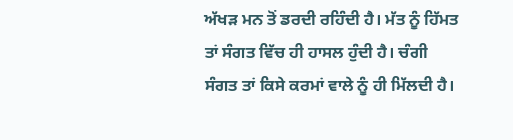ਅੱਖੜ ਮਨ ਤੋਂ ਡਰਦੀ ਰਹਿੰਦੀ ਹੈ। ਮੱਤ ਨੂੰ ਹਿੱਮਤ ਤਾਂ ਸੰਗਤ ਵਿੱਚ ਹੀ ਹਾਸਲ ਹੁੰਦੀ ਹੈ। ਚੰਗੀ ਸੰਗਤ ਤਾਂ ਕਿਸੇ ਕਰਮਾਂ ਵਾਲੇ ਨੂੰ ਹੀ ਮਿੱਲਦੀ ਹੈ।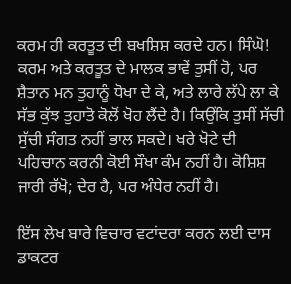ਕਰਮ ਹੀ ਕਰਤੂਤ ਦੀ ਬਖਸ਼ਿਸ਼ ਕਰਦੇ ਹਨ। ਸਿੰਘੋ! ਕਰਮ ਅਤੇ ਕਰਤੂਤ ਦੇ ਮਾਲਕ ਭਾਵੇਂ ਤੁਸੀਂ ਹੋ, ਪਰ ਸ਼ੈਤਾਨ ਮਨ ਤੁਹਾਨੂੰ ਧੋਖਾ ਦੇ ਕੇ, ਅਤੇ ਲਾਰੇ ਲੱਪੇ ਲਾ ਕੇ ਸੱਭ ਕੁੱਝ ਤੁਹਾਤੋ ਕੋਲੋਂ ਖੋਹ ਲੈਂਦੇ ਹੈ। ਕਿਉਂਕਿ ਤੁਸੀਂ ਸੱਚੀ ਸੁੱਚੀ ਸੰਗਤ ਨਹੀਂ ਭਾਲ ਸਕਦੇ। ਖਰੇ ਖੋਟੇ ਦੀ ਪਹਿਚਾਨ ਕਰਨੀ ਕੋਈ ਸੌਖਾ ਕੰਮ ਨਹੀਂ ਹੈ। ਕੋਸ਼ਿਸ਼ ਜਾਰੀ ਰੱਖੋ; ਦੇਰ ਹੈ, ਪਰ ਅੰਧੇਰ ਨਹੀਂ ਹੈ।

ਇੱਸ ਲੇਖ ਬਾਰੇ ਵਿਚਾਰ ਵਟਾਂਦਰਾ ਕਰਨ ਲਈ ਦਾਸ ਡਾਕਟਰ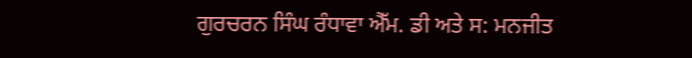ਗੁਰਚਰਨ ਸਿੰਘ ਰੰਧਾਵਾ ਐੱਮ. ਡੀ ਅਤੇ ਸ: ਮਨਜੀਤ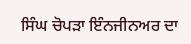ਸਿੰਘ ਚੋਪੜਾ ਇੰਨਜੀਨਅਰ ਦਾ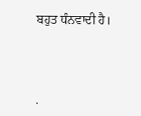ਬਹੁਤ ਧੰਨਵਾਦੀ ਹੈ।




.